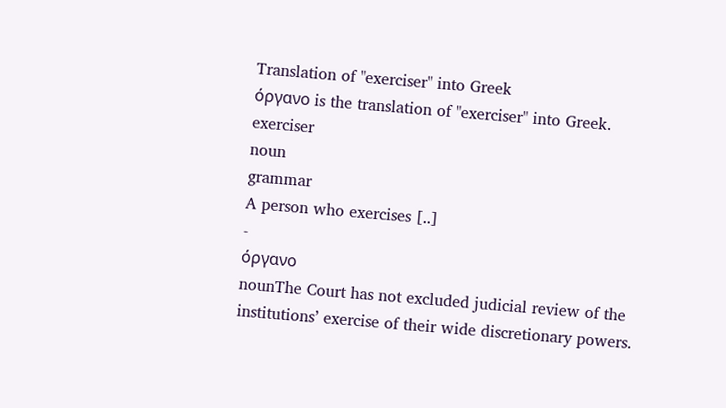Translation of "exerciser" into Greek
όργανο is the translation of "exerciser" into Greek.
exerciser
noun
grammar
A person who exercises [..]
-
όργανο
nounThe Court has not excluded judicial review of the institutions’ exercise of their wide discretionary powers.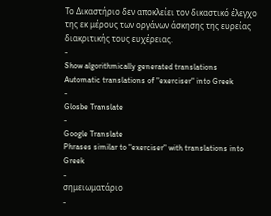Το Δικαστήριο δεν αποκλείει τον δικαστικό έλεγχο της εκ μέρους των οργάνων άσκησης της ευρείας διακριτικής τους ευχέρειας.
-
Show algorithmically generated translations
Automatic translations of "exerciser" into Greek
-
Glosbe Translate
-
Google Translate
Phrases similar to "exerciser" with translations into Greek
-
σημειωματάριο
-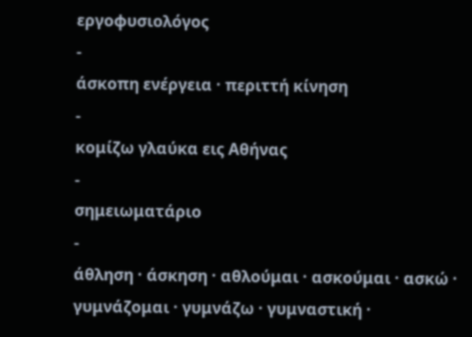εργοφυσιολόγος
-
άσκοπη ενέργεια · περιττή κίνηση
-
κομίζω γλαύκα εις Αθήνας
-
σημειωματάριο
-
άθληση · άσκηση · αθλούμαι · ασκούμαι · ασκώ · γυμνάζομαι · γυμνάζω · γυμναστική ·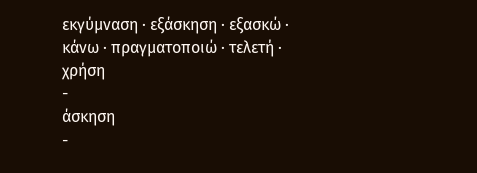εκγύμναση · εξάσκηση · εξασκώ · κάνω · πραγματοποιώ · τελετή · χρήση
-
άσκηση
-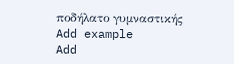ποδήλατο γυμναστικής
Add example
Add